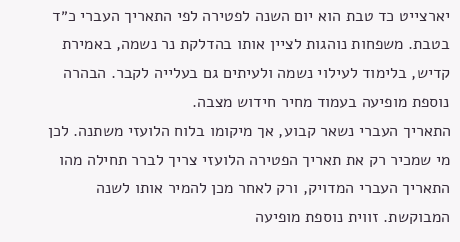יארצייט כד טבת הוא יום השנה לפטירה לפי התאריך העברי כ״ד בטבת. משפחות נוהגות לציין אותו בהדלקת נר נשמה, באמירת קדיש, בלימוד לעילוי נשמה ולעיתים גם בעלייה לקבר. הבהרה נוספת מופיעה בעמוד מחיר חידוש מצבה.
התאריך העברי נשאר קבוע, אך מיקומו בלוח הלועזי משתנה. לכן מי שמכיר רק את תאריך הפטירה הלועזי צריך לברר תחילה מהו התאריך העברי המדויק, ורק לאחר מכן להמיר אותו לשנה המבוקשת. זווית נוספת מופיעה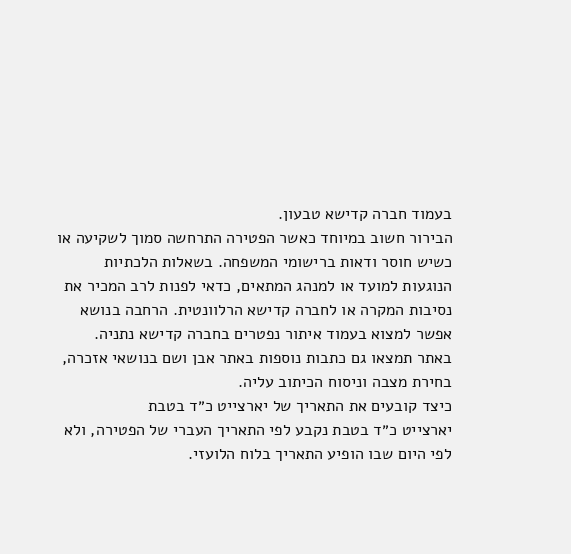בעמוד חברה קדישא טבעון.
הבירור חשוב במיוחד כאשר הפטירה התרחשה סמוך לשקיעה או כשיש חוסר ודאות ברישומי המשפחה. בשאלות הלכתיות הנוגעות למועד או למנהג המתאים, כדאי לפנות לרב המכיר את נסיבות המקרה או לחברה קדישא הרלוונטית. הרחבה בנושא אפשר למצוא בעמוד איתור נפטרים בחברה קדישא נתניה.
באתר תמצאו גם כתבות נוספות באתר אבן ושם בנושאי אזכרה, בחירת מצבה וניסוח הכיתוב עליה.
כיצד קובעים את התאריך של יארצייט כ״ד בטבת
יארצייט כ״ד בטבת נקבע לפי התאריך העברי של הפטירה, ולא לפי היום שבו הופיע התאריך בלוח הלועזי.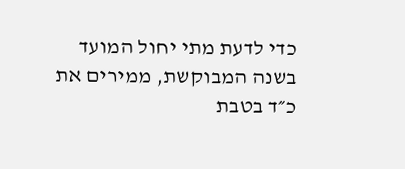כדי לדעת מתי יחול המועד בשנה המבוקשת, ממירים את כ״ד בטבת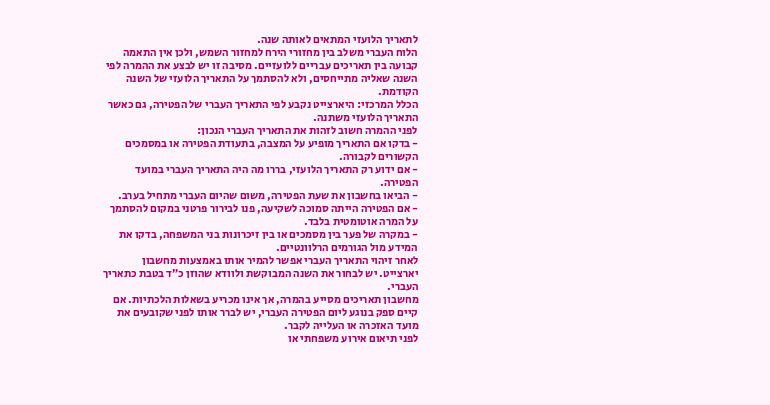לתאריך הלועזי המתאים לאותה שנה.
הלוח העברי משלב בין מחזורי הירח למחזור השמש, ולכן אין התאמה קבועה בין תאריכים עבריים ללועזיים. מסיבה זו יש לבצע את ההמרה לפי השנה שאליה מתייחסים, ולא להסתמך על התאריך הלועזי של השנה הקודמת.
הכלל המרכזי: היארצייט נקבע לפי התאריך העברי של הפטירה, גם כאשר התאריך הלועזי משתנה.
לפני ההמרה חשוב לזהות את התאריך העברי הנכון:
- בדקו אם התאריך מופיע על המצבה, בתעודת הפטירה או במסמכים הקשורים לקבורה.
- אם ידוע רק התאריך הלועזי, בררו מה היה התאריך העברי במועד הפטירה.
- הביאו בחשבון את שעת הפטירה, משום שהיום העברי מתחיל בערב.
- אם הפטירה הייתה סמוכה לשקיעה, פנו לבירור פרטני במקום להסתמך על המרה אוטומטית בלבד.
- במקרה של פער בין מסמכים או בין זיכרונות בני המשפחה, בדקו את המידע מול הגורמים הרלוונטיים.
לאחר זיהוי התאריך העברי אפשר להמיר אותו באמצעות מחשבון יארצייט. יש לבחור את השנה המבוקשת ולוודא שהוזן כ״ד בטבת כתאריך העברי.
מחשבון תאריכים מסייע בהמרה, אך אינו מכריע בשאלות הלכתיות. אם קיים ספק בנוגע ליום הפטירה העברי, יש לברר אותו לפני שקובעים את מועד האזכרה או העלייה לקבר.
לפני תיאום אירוע משפחתי או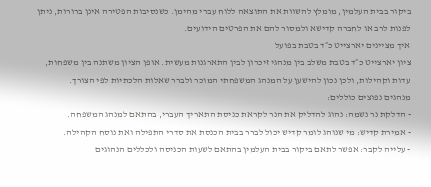ביקור בבית העלמין, מומלץ להשוות את התוצאה ללוח עברי מהימן. כשנסיבות הפטירה אינן ברורות, ניתן לפנות לרב או לחברה קדישא ולמסור להם את הפרטים הידועים.
איך מציינים יארצייט כ״ד בטבת בפועל
ציון יארצייט כ״ד בטבת משלב בין מנהגי זיכרון לבין התארגנות מעשית. אופן הציון משתנה בין משפחות, עדות וקהילות, ולכן נכון להישען על המנהג המשפחתי המוכר ולברר שאלות הלכתיות לפי הצורך.
מנהגים נפוצים כוללים:
- הדלקת נר נשמה: נהוג להדליק את הנר לקראת כניסת התאריך העברי, בהתאם למנהג המשפחה.
- אמירת קדיש: מי שנוהג לומר קדיש יכול לברר בבית הכנסת את סדרי התפילה ואת נוסח הקהילה.
- עלייה לקבר: אפשר לתאם ביקור בבית העלמין בהתאם לשעות הכניסה ולכללים הנהוגים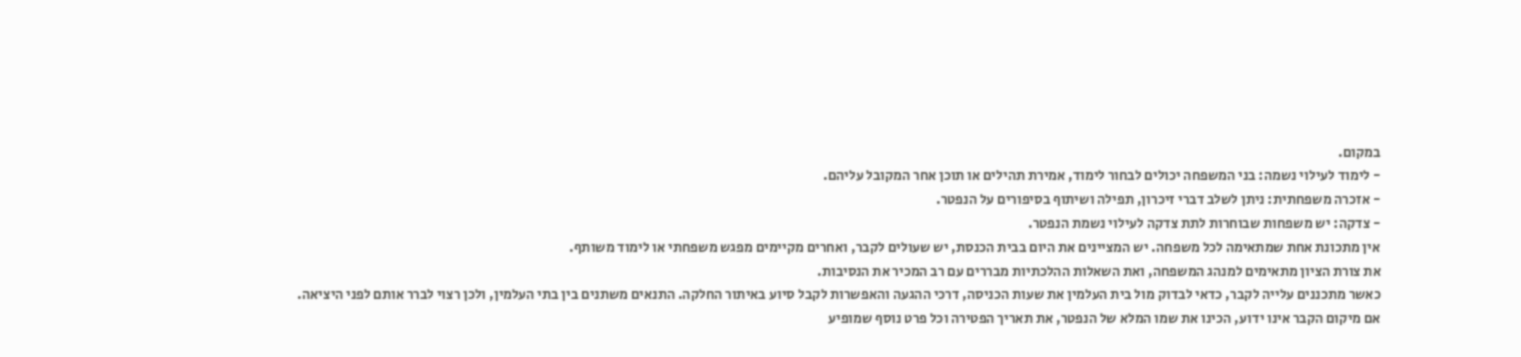במקום.
- לימוד לעילוי נשמה: בני המשפחה יכולים לבחור לימוד, אמירת תהילים או תוכן אחר המקובל עליהם.
- אזכרה משפחתית: ניתן לשלב דברי זיכרון, תפילה ושיתוף בסיפורים על הנפטר.
- צדקה: יש משפחות שבוחרות לתת צדקה לעילוי נשמת הנפטר.
אין מתכונת אחת שמתאימה לכל משפחה. יש המציינים את היום בבית הכנסת, יש שעולים לקבר, ואחרים מקיימים מפגש משפחתי או לימוד משותף.
את צורת הציון מתאימים למנהג המשפחה, ואת השאלות ההלכתיות מבררים עם רב המכיר את הנסיבות.
כאשר מתכננים עלייה לקבר, כדאי לבדוק מול בית העלמין את שעות הכניסה, דרכי ההגעה והאפשרות לקבל סיוע באיתור החלקה. התנאים משתנים בין בתי העלמין, ולכן רצוי לברר אותם לפני היציאה.
אם מיקום הקבר אינו ידוע, הכינו את שמו המלא של הנפטר, את תאריך הפטירה וכל פרט נוסף שמופיע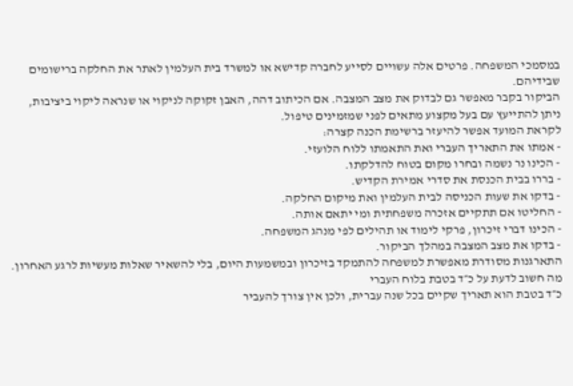במסמכי המשפחה. פרטים אלה עשויים לסייע לחברה קדישא או למשרד בית העלמין לאתר את החלקה ברישומים שבידיהם.
הביקור בקבר מאפשר גם לבדוק את מצב המצבה. אם הכיתוב דהה, האבן זקוקה לניקוי או שנראה ליקוי ביציבות, ניתן להתייעץ עם בעל מקצוע מתאים לפני שמזמינים טיפול.
לקראת המועד אפשר להיעזר ברשימת הכנה קצרה:
- אמתו את התאריך העברי ואת התאמתו ללוח הלועזי.
- הכינו נר נשמה ובחרו מקום בטוח להדלקתו.
- בררו בבית הכנסת את סדרי אמירת הקדיש.
- בדקו את שעות הכניסה לבית העלמין ואת מיקום החלקה.
- החליטו אם תתקיים אזכרה משפחתית ומי יתאם אותה.
- הכינו דברי זיכרון, פרקי לימוד או תהילים לפי מנהג המשפחה.
- בדקו את מצב המצבה במהלך הביקור.
התארגנות מסודרת מאפשרת למשפחה להתמקד בזיכרון ובמשמעות היום, בלי להשאיר שאלות מעשיות לרגע האחרון.
מה חשוב לדעת על כ״ד בטבת בלוח העברי
כ״ד בטבת הוא תאריך שקיים בכל שנה עברית, ולכן אין צורך להעביר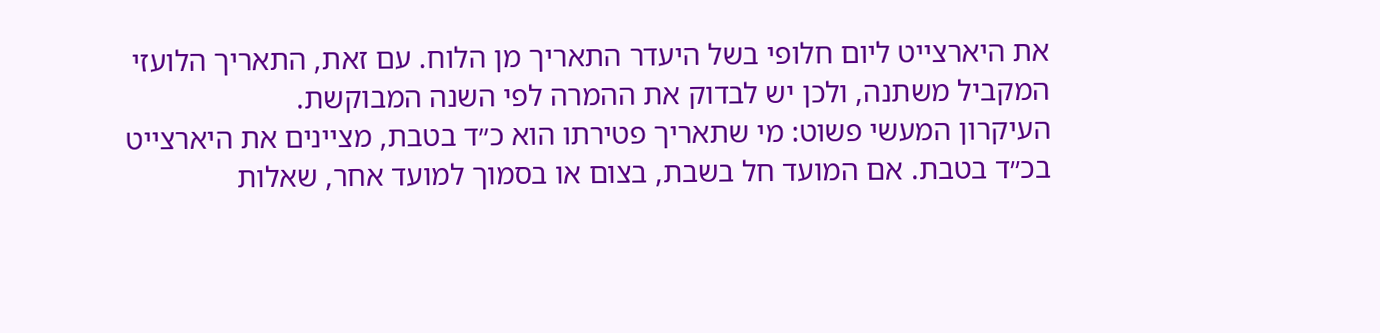את היארצייט ליום חלופי בשל היעדר התאריך מן הלוח. עם זאת, התאריך הלועזי המקביל משתנה, ולכן יש לבדוק את ההמרה לפי השנה המבוקשת.
העיקרון המעשי פשוט: מי שתאריך פטירתו הוא כ״ד בטבת, מציינים את היארצייט בכ״ד בטבת. אם המועד חל בשבת, בצום או בסמוך למועד אחר, שאלות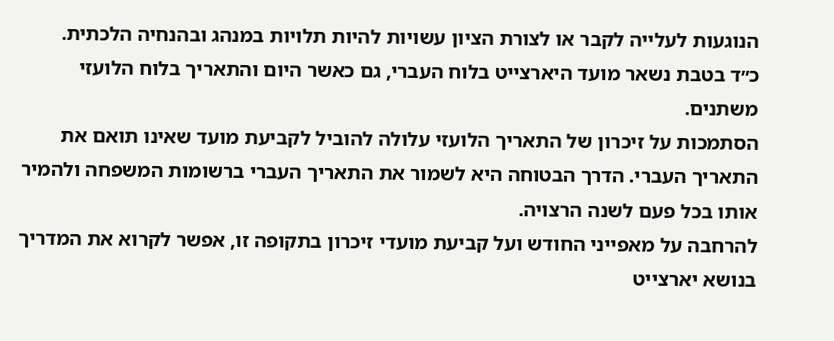הנוגעות לעלייה לקבר או לצורת הציון עשויות להיות תלויות במנהג ובהנחיה הלכתית.
כ״ד בטבת נשאר מועד היארצייט בלוח העברי, גם כאשר היום והתאריך בלוח הלועזי משתנים.
הסתמכות על זיכרון של התאריך הלועזי עלולה להוביל לקביעת מועד שאינו תואם את התאריך העברי. הדרך הבטוחה היא לשמור את התאריך העברי ברשומות המשפחה ולהמיר אותו בכל פעם לשנה הרצויה.
להרחבה על מאפייני החודש ועל קביעת מועדי זיכרון בתקופה זו, אפשר לקרוא את המדריך בנושא יארצייט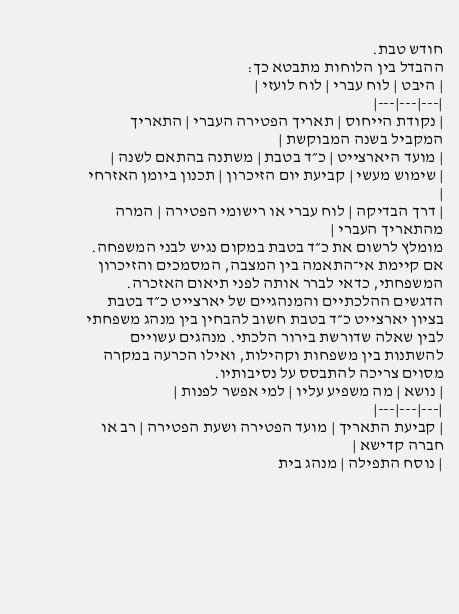חודש טבת.
ההבדל בין הלוחות מתבטא כך:
| היבט | לוח עברי | לוח לועזי |
|---|---|---|
| נקודת הייחוס | תאריך הפטירה העברי | התאריך המקביל בשנה המבוקשת |
| מועד היארצייט | כ״ד בטבת | משתנה בהתאם לשנה |
| שימוש מעשי | קביעת יום הזיכרון | תכנון ביומן האזרחי |
| דרך הבדיקה | לוח עברי או רישומי הפטירה | המרה מהתאריך העברי |
מומלץ לרשום את כ״ד בטבת במקום נגיש לבני המשפחה. אם קיימת אי־התאמה בין המצבה, המסמכים והזיכרון המשפחתי, כדאי לברר אותה לפני תיאום האזכרה.
הדגשים ההלכתיים והמנהגיים של יארצייט כ״ד בטבת
בציון יארצייט כ״ד בטבת חשוב להבחין בין מנהג משפחתי לבין שאלה שדורשת בירור הלכתי. מנהגים עשויים להשתנות בין משפחות וקהילות, ואילו הכרעה במקרה מסוים צריכה להתבסס על נסיבותיו.
| נושא | מה משפיע עליו | למי אפשר לפנות |
|---|---|---|
| קביעת התאריך | מועד הפטירה ושעת הפטירה | רב או חברה קדישא |
| נוסח התפילה | מנהג בית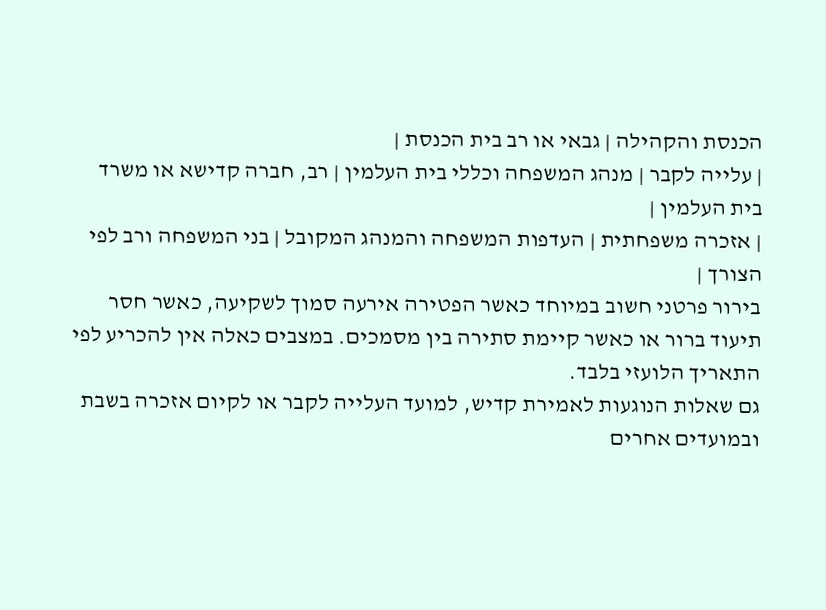הכנסת והקהילה | גבאי או רב בית הכנסת |
| עלייה לקבר | מנהג המשפחה וכללי בית העלמין | רב, חברה קדישא או משרד בית העלמין |
| אזכרה משפחתית | העדפות המשפחה והמנהג המקובל | בני המשפחה ורב לפי הצורך |
בירור פרטני חשוב במיוחד כאשר הפטירה אירעה סמוך לשקיעה, כאשר חסר תיעוד ברור או כאשר קיימת סתירה בין מסמכים. במצבים כאלה אין להכריע לפי התאריך הלועזי בלבד.
גם שאלות הנוגעות לאמירת קדיש, למועד העלייה לקבר או לקיום אזכרה בשבת ובמועדים אחרים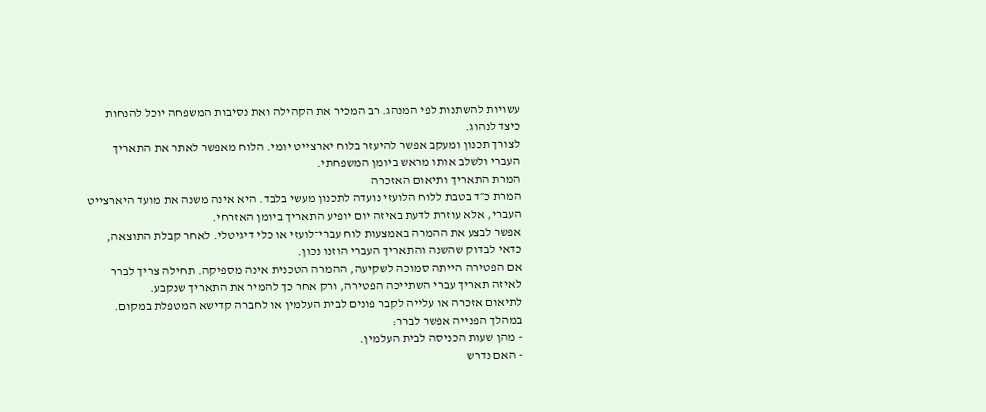עשויות להשתנות לפי המנהג. רב המכיר את הקהילה ואת נסיבות המשפחה יוכל להנחות כיצד לנהוג.
לצורך תכנון ומעקב אפשר להיעזר בלוח יארצייט יומי. הלוח מאפשר לאתר את התאריך העברי ולשלב אותו מראש ביומן המשפחתי.
המרת התאריך ותיאום האזכרה
המרת כ״ד בטבת ללוח הלועזי נועדה לתכנון מעשי בלבד. היא אינה משנה את מועד היארצייט העברי, אלא עוזרת לדעת באיזה יום יופיע התאריך ביומן האזרחי.
אפשר לבצע את ההמרה באמצעות לוח עברי־לועזי או כלי דיגיטלי. לאחר קבלת התוצאה, כדאי לבדוק שהשנה והתאריך העברי הוזנו נכון.
אם הפטירה הייתה סמוכה לשקיעה, ההמרה הטכנית אינה מספיקה. תחילה צריך לברר לאיזה תאריך עברי השתייכה הפטירה, ורק אחר כך להמיר את התאריך שנקבע.
לתיאום אזכרה או עלייה לקבר פונים לבית העלמין או לחברה קדישא המטפלת במקום. במהלך הפנייה אפשר לברר:
- מהן שעות הכניסה לבית העלמין.
- האם נדרש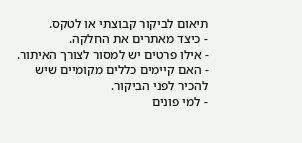תיאום לביקור קבוצתי או לטקס.
- כיצד מאתרים את החלקה.
- אילו פרטים יש למסור לצורך האיתור.
- האם קיימים כללים מקומיים שיש להכיר לפני הביקור.
- למי פונים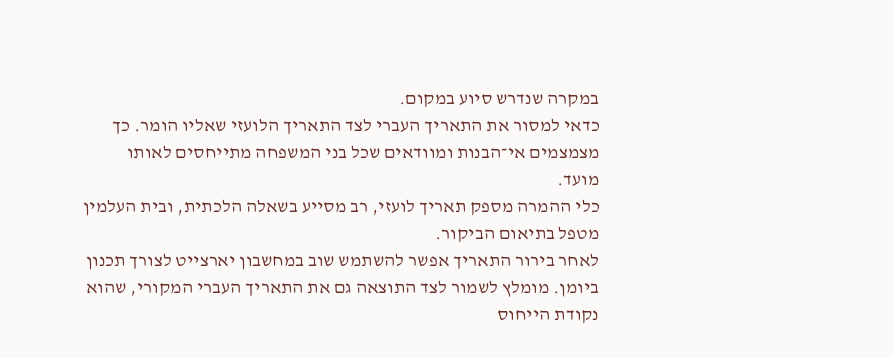במקרה שנדרש סיוע במקום.
כדאי למסור את התאריך העברי לצד התאריך הלועזי שאליו הומר. כך מצמצמים אי־הבנות ומוודאים שכל בני המשפחה מתייחסים לאותו מועד.
כלי ההמרה מספק תאריך לועזי, רב מסייע בשאלה הלכתית, ובית העלמין מטפל בתיאום הביקור.
לאחר בירור התאריך אפשר להשתמש שוב במחשבון יארצייט לצורך תכנון ביומן. מומלץ לשמור לצד התוצאה גם את התאריך העברי המקורי, שהוא נקודת הייחוס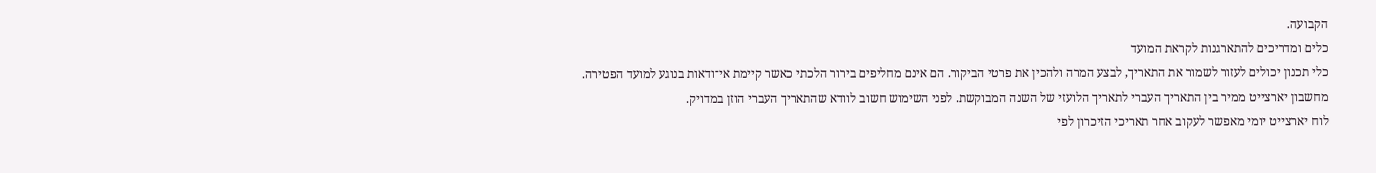הקבועה.
כלים ומדריכים להתארגנות לקראת המועד
כלי תכנון יכולים לעזור לשמור את התאריך, לבצע המרה ולהכין את פרטי הביקור. הם אינם מחליפים בירור הלכתי כאשר קיימת אי־ודאות בנוגע למועד הפטירה.
מחשבון יארצייט ממיר בין התאריך העברי לתאריך הלועזי של השנה המבוקשת. לפני השימוש חשוב לוודא שהתאריך העברי הוזן במדויק.
לוח יארצייט יומי מאפשר לעקוב אחר תאריכי הזיכרון לפי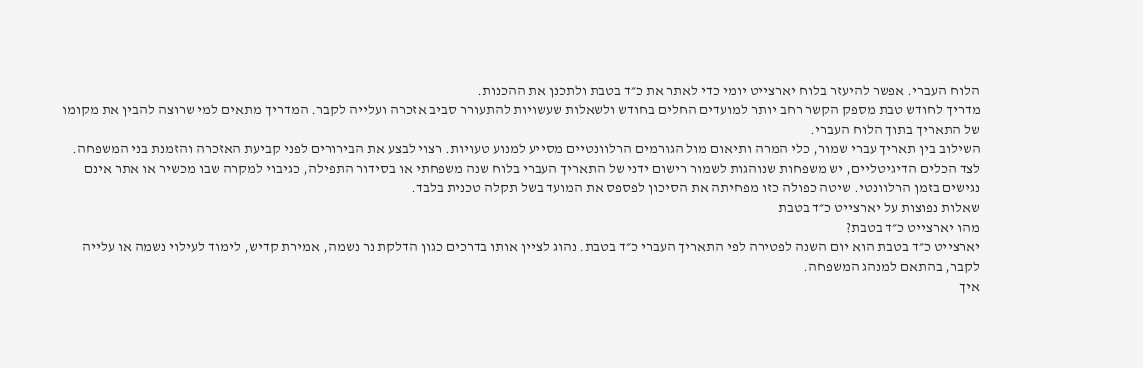הלוח העברי. אפשר להיעזר בלוח יארצייט יומי כדי לאתר את כ״ד בטבת ולתכנן את ההכנות.
מדריך לחודש טבת מספק הקשר רחב יותר למועדים החלים בחודש ולשאלות שעשויות להתעורר סביב אזכרה ועלייה לקבר. המדריך מתאים למי שרוצה להבין את מקומו של התאריך בתוך הלוח העברי.
השילוב בין תאריך עברי שמור, כלי המרה ותיאום מול הגורמים הרלוונטיים מסייע למנוע טעויות. רצוי לבצע את הבירורים לפני קביעת האזכרה והזמנת בני המשפחה.
לצד הכלים הדיגיטליים, יש משפחות שנוהגות לשמור רישום ידני של התאריך העברי בלוח שנה משפחתי או בסידור התפילה, כגיבוי למקרה שבו מכשיר או אתר אינם נגישים בזמן הרלוונטי. שיטה כפולה כזו מפחיתה את הסיכון לפספס את המועד בשל תקלה טכנית בלבד.
שאלות נפוצות על יארצייט כ״ד בטבת
מהו יארצייט כ״ד בטבת?
יארצייט כ״ד בטבת הוא יום השנה לפטירה לפי התאריך העברי כ״ד בטבת. נהוג לציין אותו בדרכים כגון הדלקת נר נשמה, אמירת קדיש, לימוד לעילוי נשמה או עלייה לקבר, בהתאם למנהג המשפחה.
איך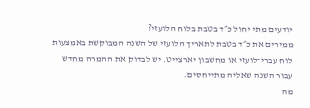יודעים מתי יחול כ״ד בטבת בלוח הלועזי?
ממירים את כ״ד בטבת לתאריך הלועזי של השנה המבוקשת באמצעות לוח עברי־לועזי או מחשבון יארצייט. יש לבדוק את ההמרה מחדש עבור השנה שאליה מתייחסים.
מה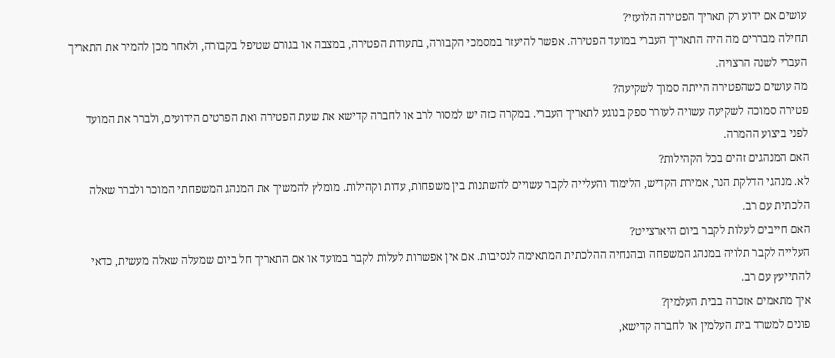עושים אם ידוע רק תאריך הפטירה הלועזי?
תחילה מבררים מה היה התאריך העברי במועד הפטירה. אפשר להיעזר במסמכי הקבורה, בתעודת הפטירה, במצבה או בגורם שטיפל בקבורה, ולאחר מכן להמיר את התאריך העברי לשנה הרצויה.
מה עושים כשהפטירה הייתה סמוך לשקיעה?
פטירה סמוכה לשקיעה עשויה לעורר ספק בנוגע לתאריך העברי. במקרה כזה יש למסור לרב או לחברה קדישא את שעת הפטירה ואת הפרטים הידועים, ולברר את המועד לפני ביצוע ההמרה.
האם המנהגים זהים בכל הקהילות?
לא. מנהגי הדלקת הנר, אמירת הקדיש, הלימוד והעלייה לקבר עשויים להשתנות בין משפחות, עדות וקהילות. מומלץ להמשיך את המנהג המשפחתי המוכר ולברר שאלה הלכתית עם רב.
האם חייבים לעלות לקבר ביום היארצייט?
העלייה לקבר תלויה במנהג המשפחה ובהנחיה ההלכתית המתאימה לנסיבות. אם אין אפשרות לעלות לקבר במועד או אם התאריך חל ביום שמעלה שאלה מעשית, כדאי להתייעץ עם רב.
איך מתאמים אזכרה בבית העלמין?
פונים למשרד בית העלמין או לחברה קדישא,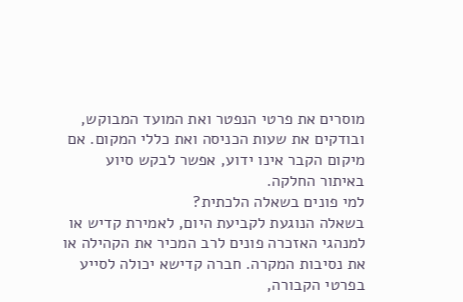מוסרים את פרטי הנפטר ואת המועד המבוקש, ובודקים את שעות הכניסה ואת כללי המקום. אם מיקום הקבר אינו ידוע, אפשר לבקש סיוע באיתור החלקה.
למי פונים בשאלה הלכתית?
בשאלה הנוגעת לקביעת היום, לאמירת קדיש או למנהגי האזכרה פונים לרב המכיר את הקהילה או את נסיבות המקרה. חברה קדישא יכולה לסייע בפרטי הקבורה,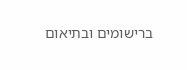ברישומים ובתיאום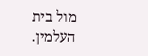מול בית העלמין.